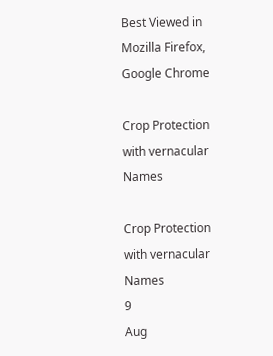Best Viewed in Mozilla Firefox, Google Chrome

Crop Protection with vernacular Names

Crop Protection with vernacular Names
9
Aug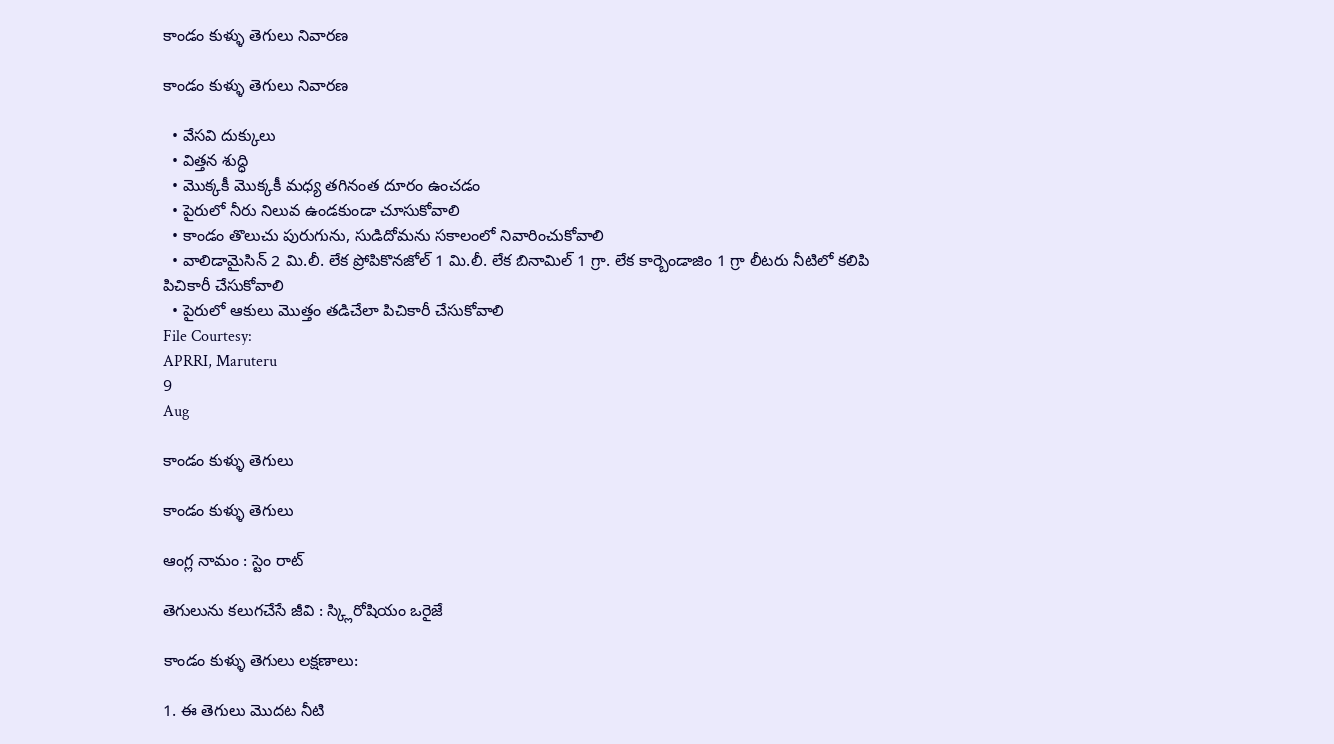కాండం కుళ్ళు తెగులు నివారణ

కాండం కుళ్ళు తెగులు నివారణ

  • వేసవి దుక్కులు
  • విత్తన శుద్ధి
  • మొక్కకీ మొక్కకీ మధ్య తగినంత దూరం ఉంచడం
  • పైరులో నీరు నిలువ ఉండకుండా చూసుకోవాలి
  • కాండం తొలుచు పురుగును, సుడిదోమను సకాలంలో నివారించుకోవాలి
  • వాలిడామైసిన్ 2 మి.లీ. లేక ప్రోపికొనజోల్ 1 మి.లీ. లేక బినామిల్ 1 గ్రా. లేక కార్బెండాజిం 1 గ్రా లీటరు నీటిలో కలిపి పిచికారీ చేసుకోవాలి
  • పైరులో ఆకులు మొత్తం తడిచేలా పిచికారీ చేసుకోవాలి
File Courtesy:
APRRI, Maruteru
9
Aug

కాండం కుళ్ళు తెగులు

కాండం కుళ్ళు తెగులు

ఆంగ్ల నామం : స్టెం రాట్

తెగులును కలుగచేసే జీవి : స్క్లిరోషియం ఒరైజే

కాండం కుళ్ళు తెగులు లక్షణాలు:

1. ఈ తెగులు మొదట నీటి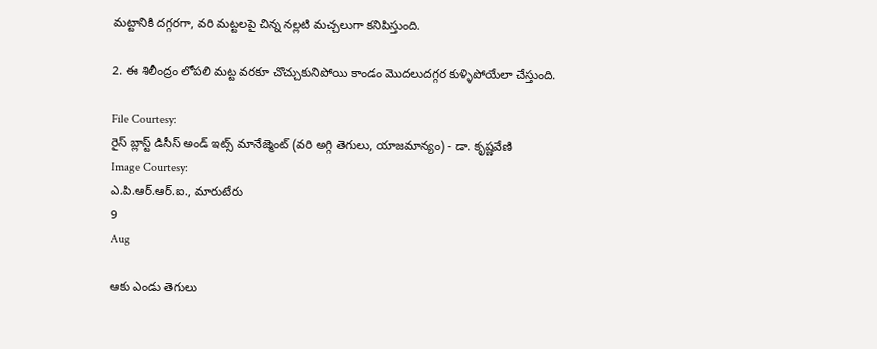మట్టానికి దగ్గరగా, వరి మట్టలపై చిన్న నల్లటి మచ్చలుగా కనిపిస్తుంది.

2. ఈ శిలీంద్రం లోపలి మట్ట వరకూ చొచ్చుకునిపోయి కాండం మొదలుదగ్గర కుళ్ళిపోయేలా చేస్తుంది.

File Courtesy:
రైస్ బ్లాస్ట్ డిసీస్ అండ్ ఇట్స్ మానేజ్మెంట్ (వరి అగ్గి తెగులు, యాజమాన్యం) - డా. కృష్ణవేణి
Image Courtesy:
ఎ.పి.ఆర్.ఆర్.ఐ., మారుటేరు
9
Aug

ఆకు ఎండు తెగులు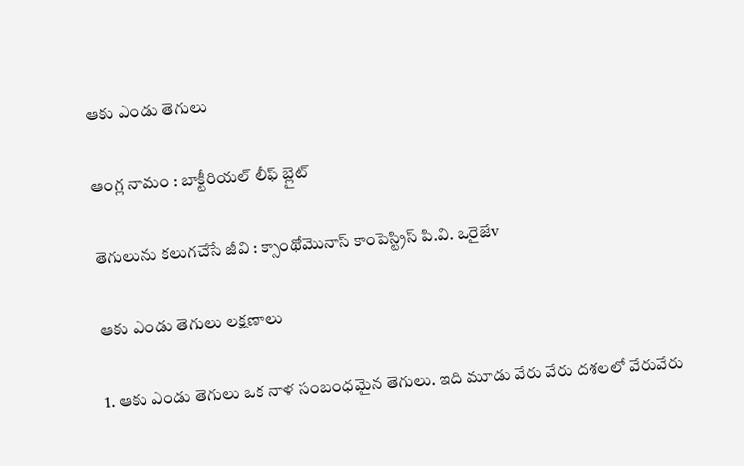ఆకు ఎండు తెగులు

ఆంగ్ల నామం : బాక్టీరియల్ లీఫ్ బ్లైట్

తెగులును కలుగచేసే జీవి : క్సాంథోమొనాస్ కాంపెస్ట్రిస్ పి.వి. ఒరైజేv

ఆకు ఎండు తెగులు లక్షణాలు

1. ఆకు ఎండు తెగులు ఒక నాళ సంబంధమైన తెగులు. ఇది మూడు వేరు వేరు దశలలో వేరువేరు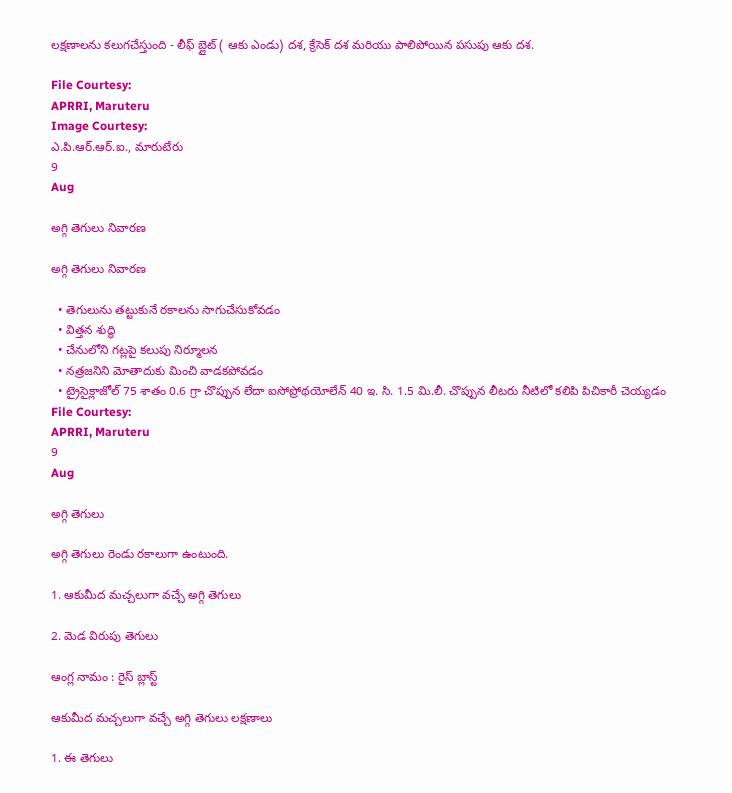లక్షణాలను కలుగచేస్తుంది - లీఫ్ బ్లైట్ ( ఆకు ఎండు) దశ, క్రేసెక్ దశ మరియు పాలిపోయిన పసుపు ఆకు దశ.

File Courtesy:
APRRI, Maruteru
Image Courtesy:
ఎ.పి.ఆర్.ఆర్.ఐ., మారుటేరు
9
Aug

అగ్గి తెగులు నివారణ

అగ్గి తెగులు నివారణ

  • తెగులును తట్టుకునే రకాలను సాగుచేసుకోవడం
  • విత్తన శుద్ధి
  • చేనులోని గట్లపై కలుపు నిర్మూలన
  • నత్రజనిని మోతాదుకు మించి వాడకపోవడం
  • ట్రైసైక్లాజోల్ 75 శాతం 0.6 గ్రా చొప్పున లేదా ఐసోప్రోథయోలేన్ 40 ఇ. సి. 1.5 మి.లీ. చొప్పున లీటరు నీటిలో కలిపి పిచికారీ చెయ్యడం
File Courtesy:
APRRI, Maruteru
9
Aug

అగ్గి తెగులు

అగ్గి తెగులు రెండు రకాలుగా ఉంటుంది.

1. ఆకుమీద మచ్చలుగా వచ్చే అగ్గి తెగులు

2. మెడ విరుపు తెగులు

ఆంగ్ల నామం : రైస్ బ్లాస్ట్

ఆకుమీద మచ్చలుగా వచ్చే అగ్గి తెగులు లక్షణాలు

1. ఈ తెగులు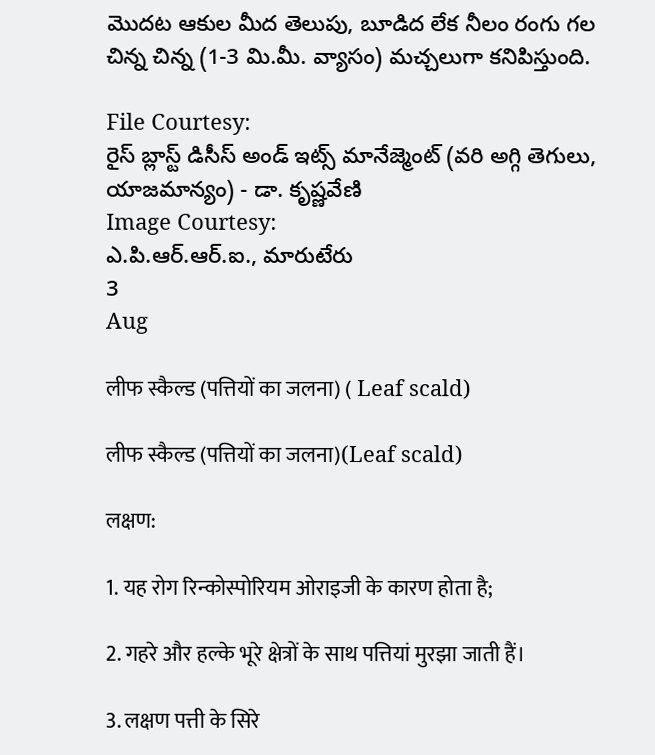మొదట ఆకుల మీద తెలుపు, బూడిద లేక నీలం రంగు గల చిన్న చిన్న (1-3 మి.మీ. వ్యాసం) మచ్చలుగా కనిపిస్తుంది.

File Courtesy:
రైస్ బ్లాస్ట్ డిసీస్ అండ్ ఇట్స్ మానేజ్మెంట్ (వరి అగ్గి తెగులు, యాజమాన్యం) - డా. కృష్ణవేణి
Image Courtesy:
ఎ.పి.ఆర్.ఆర్.ఐ., మారుటేరు
3
Aug

लीफ स्कैल्ड (पत्तियों का जलना) ( Leaf scald)

लीफ स्कैल्ड (पत्तियों का जलना)(Leaf scald)

लक्षण:

1. यह रोग रिन्कोस्पोरियम ओराइजी के कारण होता है;

2. गहरे और हल्के भूरे क्षेत्रों के साथ पत्तियां मुरझा जाती हैं।

3. लक्षण पत्ती के सिरे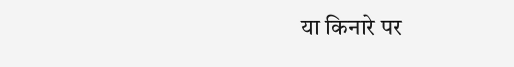या किनारे पर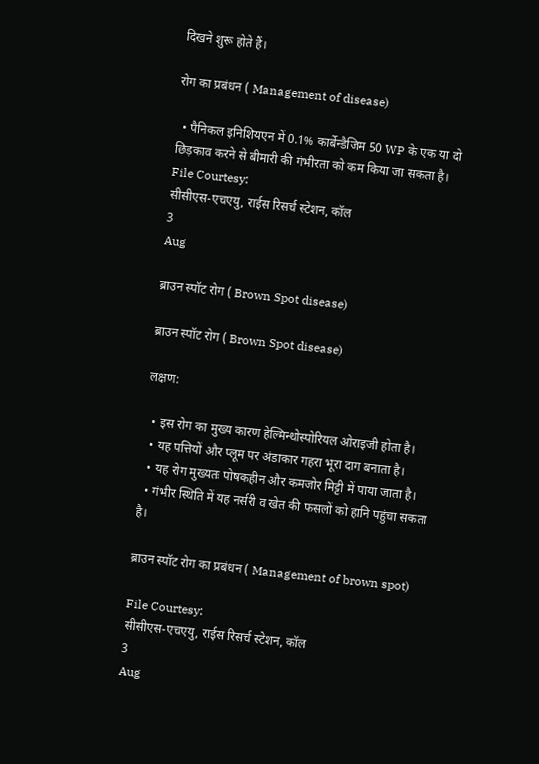दिखने शुरू होते हैं।

रोग का प्रबंधन ( Management of disease)

  • पैनिकल इनिशियएन में 0.1% कार्बेन्डैजिम 50 WP के एक या दो छिड़काव करने से बीमारी की गंभीरता को कम किया जा सकता है।
File Courtesy:
सीसीएस-एचएयु, राईस रिसर्च स्टेशन, कॉल
3
Aug

ब्राउन स्पॉट रोग ( Brown Spot disease)

ब्राउन स्पॉट रोग ( Brown Spot disease)

लक्षण:

  • इस रोग का मुख्य कारण हेल्मिन्थोस्पोरियल ओराइजी होता है।
  • यह पत्तियों और प्लूम पर अंडाकार गहरा भूरा दाग बनाता है।
  • यह रोग मुख्यतः पोषकहीन और कमजोर मिट्टी में पाया जाता है।
  • गंभीर स्थिति में यह नर्सरी व खेत की फसलों को हानि पहुंचा सकता है।

ब्राउन स्पॉट रोग का प्रबंधन ( Management of brown spot)

File Courtesy:
सीसीएस-एचएयु, राईस रिसर्च स्टेशन, कॉल
3
Aug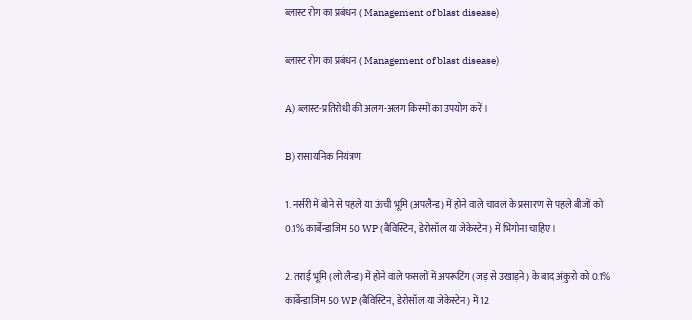ब्लास्ट रोग का प्रबंधन ( Management of blast disease)

ब्लास्ट रोग का प्रबंधन ( Management of blast disease)

A) ब्लास्ट-प्रतिरोधी की अलग-अलग किस्मों का उपयोग करें।

B) रासायनिक नियंत्रण

1. नर्सरी में बोने से पहले या ऊंची भूमि (अपलैन्ड) में होने वाले चावल के प्रसारण से पहले बीजों को 0.1% कार्बेन्डाजिम 50 WP (बैविस्टिन, डेरोसॉल या जेकेस्टेन) में भिगोना चाहिए।

2. तराई भूमि (लो लैन्ड) में होने वाले फसलों में अपरूटिंग (जड़ से उखाड़ने) के बाद अंकुरो को 0.1% कार्बेन्डाजिम 50 WP (बैविस्टिन, डेरोसॉल या जेकेस्टेन) में 12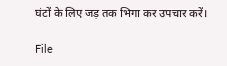घंटों के लिए जड़ तक भिगा कर उपचार करें।

File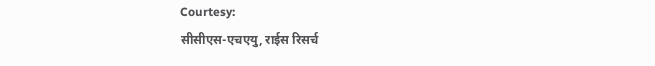Courtesy:
सीसीएस-एचएयु, राईस रिसर्च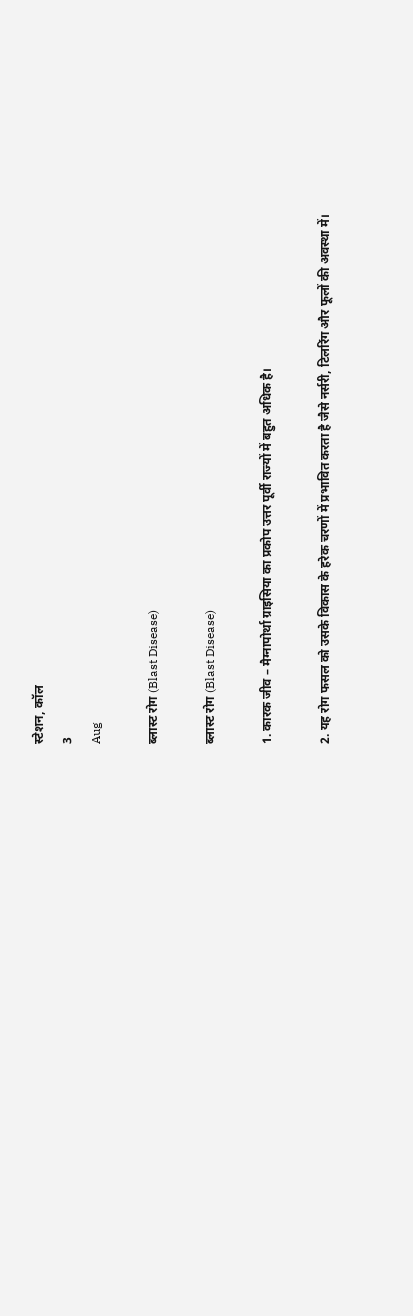स्टेशन, कॉल
3
Aug

ब्लास्ट रोग (Blast Disease)

ब्लास्ट रोग (Blast Disease)

1. कारक जीव – मैग्नापोर्था ग्राइसिया का प्रकोप उत्तर पूर्वी राज्यों में बहुत अधिक है।

2. यह रोग फसल को उसके विकास के हरेक चरणों में प्रभावित करता है जैसे नर्सरी, टिलरिंग और फूलों की अवस्था में।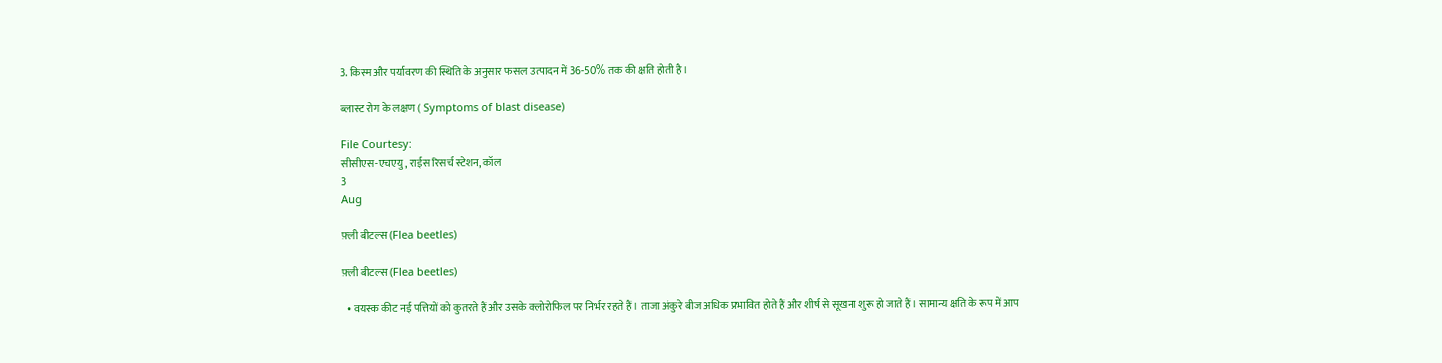3. किस्म और पर्यावरण की स्थिति के अनुसार फसल उत्पादन में 36-50% तक की क्षति होती है।

ब्लास्ट रोग के लक्षण ( Symptoms of blast disease)

File Courtesy:
सीसीएस-एचएयु, राईस रिसर्च स्टेशन, कॉल
3
Aug

फ़्ली बीटल्स (Flea beetles)

फ़्ली बीटल्स (Flea beetles)

  • वयस्क कीट नई पत्तियों को कुतरते हैं और उसके क्लोरोफिल पर निर्भर रहते हैं। ताजा अंकुरे बीज अधिक प्रभावित होते हैं और शीर्ष से सूखना शुरू हो जाते हैं। सामान्य क्षति के रूप में आप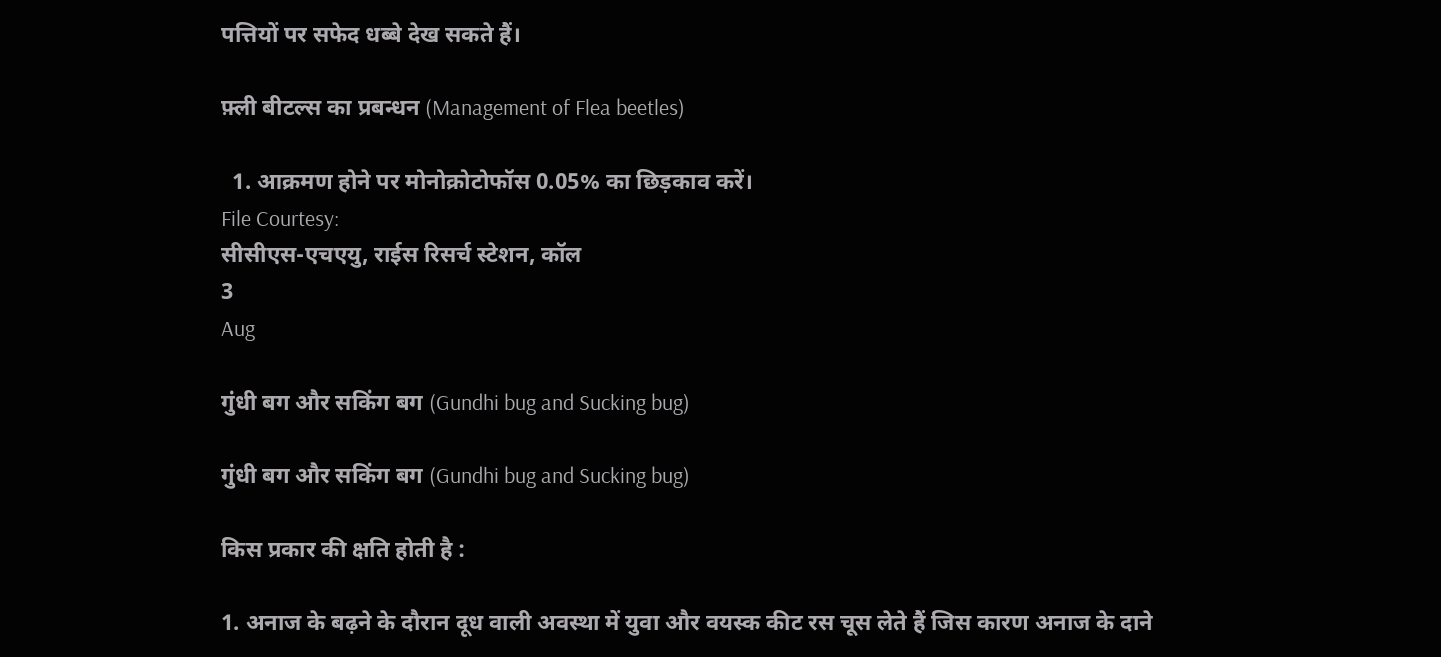पत्तियों पर सफेद धब्बे देख सकते हैं।

फ़्ली बीटल्स का प्रबन्धन (Management of Flea beetles)

  1. आक्रमण होने पर मोनोक्रोटोफॉस 0.05% का छिड़काव करें।
File Courtesy:
सीसीएस-एचएयु, राईस रिसर्च स्टेशन, कॉल
3
Aug

गुंधी बग और सकिंग बग (Gundhi bug and Sucking bug)

गुंधी बग और सकिंग बग (Gundhi bug and Sucking bug)

किस प्रकार की क्षति होती है :

1. अनाज के बढ़ने के दौरान दूध वाली अवस्था में युवा और वयस्क कीट रस चूस लेते हैं जिस कारण अनाज के दाने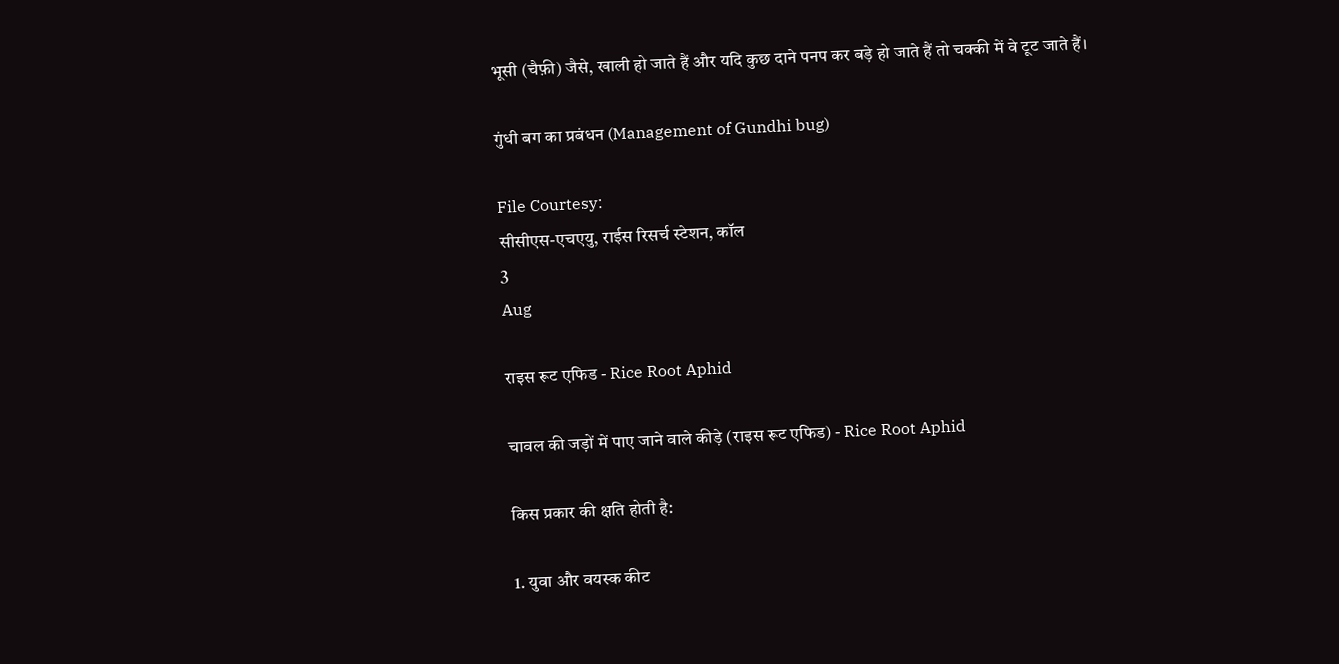भूसी (चैफ़ी) जैसे, खाली हो जाते हैं और यदि कुछ दाने पनप कर बड़े हो जाते हैं तो चक्की में वे टूट जाते हैं।

गुंधी बग का प्रबंधन (Management of Gundhi bug)

File Courtesy:
सीसीएस-एचएयु, राईस रिसर्च स्टेशन, कॉल
3
Aug

राइस रूट एफिड - Rice Root Aphid

चावल की जड़ों में पाए जाने वाले कीड़े (राइस रूट एफिड) - Rice Root Aphid

किस प्रकार की क्षति होती है:

1. युवा और वयस्क कीट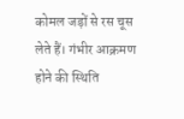कोमल जड़ों से रस चूस लेते हैं। गंभीर आक्रमण होने की स्थिति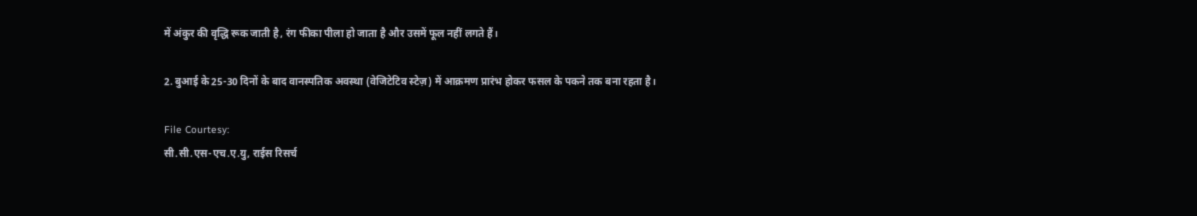में अंकुर की वृद्धि रूक जाती है, रंग फीका पीला हो जाता है और उसमें फूल नहीं लगते हैं।

2. बुआई के 25-30 दिनों के बाद वानस्पतिक अवस्था (वेजिटेटिव स्टेज़) में आक्रमण प्रारंभ होकर फसल के पकने तक बना रहता है।

File Courtesy:
सी.सी.एस-एच.ए.यु, राईस रिसर्च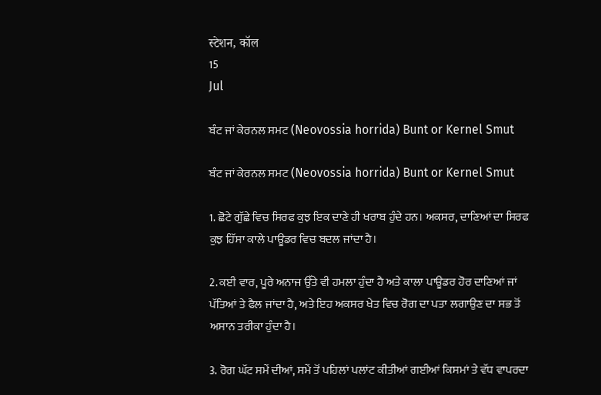स्टेशन, कॉल
15
Jul

ਬੰਟ ਜਾਂ ਕੇਰਨਲ ਸਮਟ (Neovossia horrida) Bunt or Kernel Smut

ਬੰਟ ਜਾਂ ਕੇਰਨਲ ਸਮਟ (Neovossia horrida) Bunt or Kernel Smut

1. ਛੋਟੇ ਗੁੱਛੇ ਵਿਚ ਸਿਰਫ ਕੁਝ ਇਕ ਦਾਣੇ ਹੀ ਖਰਾਬ ਹੁੰਦੇ ਹਨ। ਅਕਸਰ, ਦਾਣਿਆਂ ਦਾ ਸਿਰਫ ਕੁਝ ਹਿੱਸਾ ਕਾਲੇ ਪਾਊਡਰ ਵਿਚ ਬਦਲ ਜਾਂਦਾ ਹੈ।

2. ਕਈ ਵਾਰ, ਪੂਰੇ ਅਨਾਜ ਉੱਤੇ ਵੀ ਹਮਲਾ ਹੁੰਦਾ ਹੈ ਅਤੇ ਕਾਲਾ ਪਾਊਡਰ ਹੋਰ ਦਾਣਿਆਂ ਜਾਂ ਪੱਤਿਆਂ ਤੇ ਫੈਲ ਜਾਂਦਾ ਹੈ, ਅਤੇ ਇਹ ਅਕਸਰ ਖੇਤ ਵਿਚ ਰੋਗ ਦਾ ਪਤਾ ਲਗਾਉਣ ਦਾ ਸਭ ਤੋਂ ਅਸਾਨ ਤਰੀਕਾ ਹੁੰਦਾ ਹੈ।

3. ਰੋਗ ਘੱਟ ਸਮੇਂ ਦੀਆਂ, ਸਮੇਂ ਤੋਂ ਪਹਿਲਾਂ ਪਲਾਂਟ ਕੀਤੀਆਂ ਗਈਆਂ ਕਿਸਮਾਂ ਤੇ ਵੱਧ ਵਾਪਰਦਾ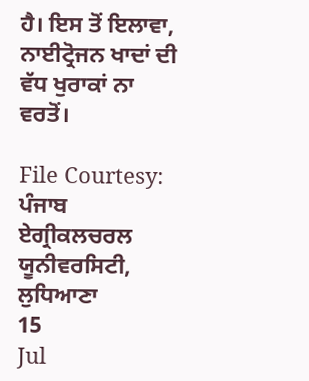ਹੈ। ਇਸ ਤੋਂ ਇਲਾਵਾ, ਨਾਈਟ੍ਰੋਜਨ ਖਾਦਾਂ ਦੀ ਵੱਧ ਖੁਰਾਕਾਂ ਨਾ ਵਰਤੋਂ।

File Courtesy:
ਪੰਜਾਬ ਏਗ੍ਰੀਕਲਚਰਲ ਯੂਨੀਵਰਸਿਟੀ, ਲੁਧਿਆਣਾ
15
Jul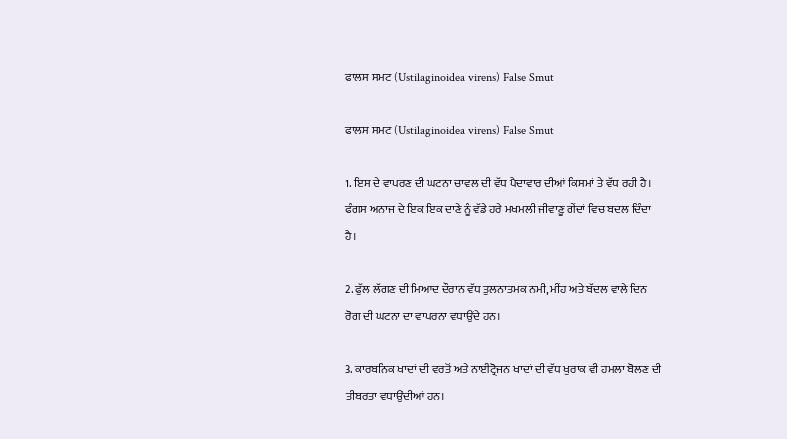ਫਾਲਸ ਸਮਟ (Ustilaginoidea virens) False Smut

ਫਾਲਸ ਸਮਟ (Ustilaginoidea virens) False Smut

1. ਇਸ ਦੇ ਵਾਪਰਣ ਦੀ ਘਟਨਾ ਚਾਵਲ ਦੀ ਵੱਧ ਪੈਦਾਵਾਰ ਦੀਆਂ ਕਿਸਮਾਂ ਤੇ ਵੱਧ ਰਹੀ ਹੈ। ਫੰਗਸ ਅਨਾਜ ਦੇ ਇਕ ਇਕ ਦਾਣੇ ਨੂੰ ਵੱਡੇ ਹਰੇ ਮਖਮਲੀ ਜੀਵਾਣੂ ਗੇਂਦਾਂ ਵਿਚ ਬਦਲ ਦਿੰਦਾ ਹੈ।

2. ਫੁੱਲ ਲੱਗਣ ਦੀ ਮਿਆਦ ਦੌਰਾਨ ਵੱਧ ਤੁਲਨਾਤਮਕ ਨਮੀ, ਮੀਂਹ ਅਤੇ ਬੱਦਲ ਵਾਲੇ ਦਿਨ ਰੋਗ ਦੀ ਘਟਨਾ ਦਾ ਵਾਪਰਨਾ ਵਧਾਉਂਦੇ ਹਨ।

3. ਕਾਰਬਨਿਕ ਖਾਦਾਂ ਦੀ ਵਰਤੋਂ ਅਤੇ ਨਾਈਟ੍ਰੋਜਨ ਖਾਦਾਂ ਦੀ ਵੱਧ ਖੁਰਾਕ ਵੀ ਹਮਲਾ ਬੋਲਣ ਦੀ ਤੀਬਰਤਾ ਵਧਾਉਂਦੀਆਂ ਹਨ।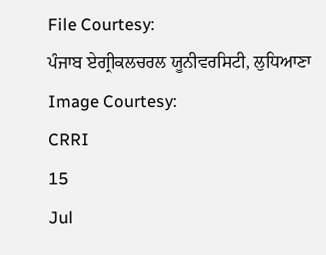File Courtesy:
ਪੰਜਾਬ ਏਗ੍ਰੀਕਲਚਰਲ ਯੂਨੀਵਰਸਿਟੀ, ਲੁਧਿਆਣਾ
Image Courtesy:
CRRI
15
Jul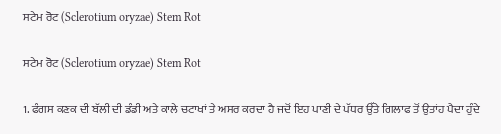ਸਟੇਮ ਰੋਟ (Sclerotium oryzae) Stem Rot

ਸਟੇਮ ਰੋਟ (Sclerotium oryzae) Stem Rot

1. ਫੰਗਸ ਕਣਕ ਦੀ ਬੱਲੀ ਦੀ ਡੰਡੀ ਅਤੇ ਕਾਲੇ ਚਟਾਖਾਂ ਤੇ ਅਸਰ ਕਰਦਾ ਹੈ ਜਦੋਂ ਇਹ ਪਾਣੀ ਦੇ ਪੱਧਰ ਉੱਤੇ ਗਿਲਾਫ ਤੋਂ ਉਤਾਂਹ ਪੈਦਾ ਹੁੰਦੇ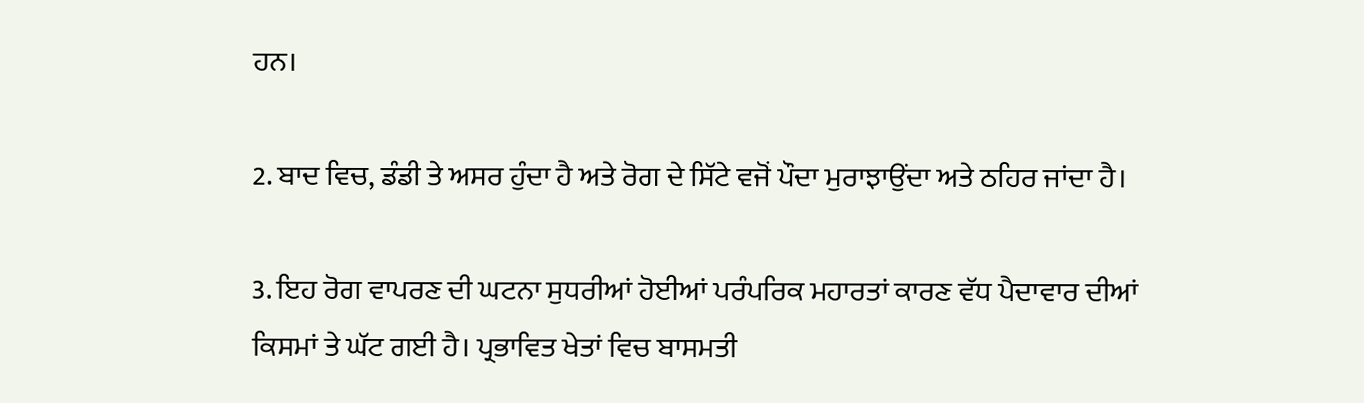ਹਨ।

2. ਬਾਦ ਵਿਚ, ਡੰਡੀ ਤੇ ਅਸਰ ਹੁੰਦਾ ਹੈ ਅਤੇ ਰੋਗ ਦੇ ਸਿੱਟੇ ਵਜੋਂ ਪੌਦਾ ਮੁਰਾਝਾਉਂਦਾ ਅਤੇ ਠਹਿਰ ਜਾਂਦਾ ਹੈ।

3. ਇਹ ਰੋਗ ਵਾਪਰਣ ਦੀ ਘਟਨਾ ਸੁਧਰੀਆਂ ਹੋਈਆਂ ਪਰੰਪਰਿਕ ਮਹਾਰਤਾਂ ਕਾਰਣ ਵੱਧ ਪੈਦਾਵਾਰ ਦੀਆਂ ਕਿਸਮਾਂ ਤੇ ਘੱਟ ਗਈ ਹੈ। ਪ੍ਰਭਾਵਿਤ ਖੇਤਾਂ ਵਿਚ ਬਾਸਮਤੀ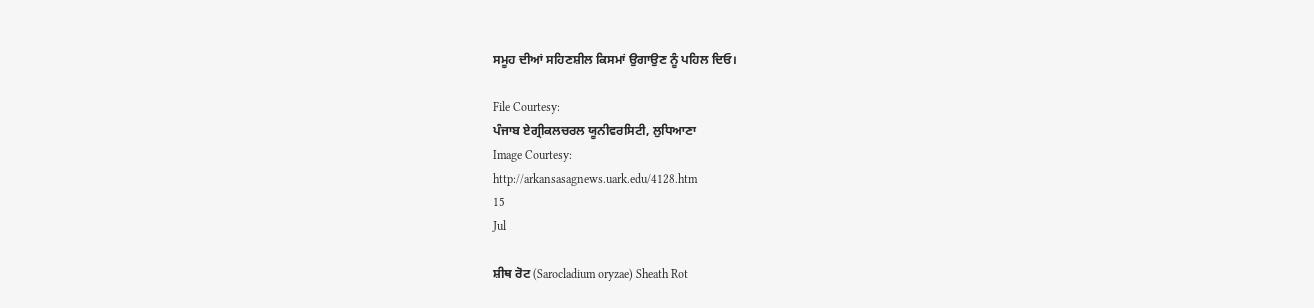ਸਮੂਹ ਦੀਆਂ ਸਹਿਣਸ਼ੀਲ ਕਿਸਮਾਂ ਉਗਾਉਣ ਨੂੰ ਪਹਿਲ ਦਿਓ।

File Courtesy:
ਪੰਜਾਬ ਏਗ੍ਰੀਕਲਚਰਲ ਯੂਨੀਵਰਸਿਟੀ, ਲੁਧਿਆਣਾ
Image Courtesy:
http://arkansasagnews.uark.edu/4128.htm
15
Jul

ਸ਼ੀਥ ਰੋਟ (Sarocladium oryzae) Sheath Rot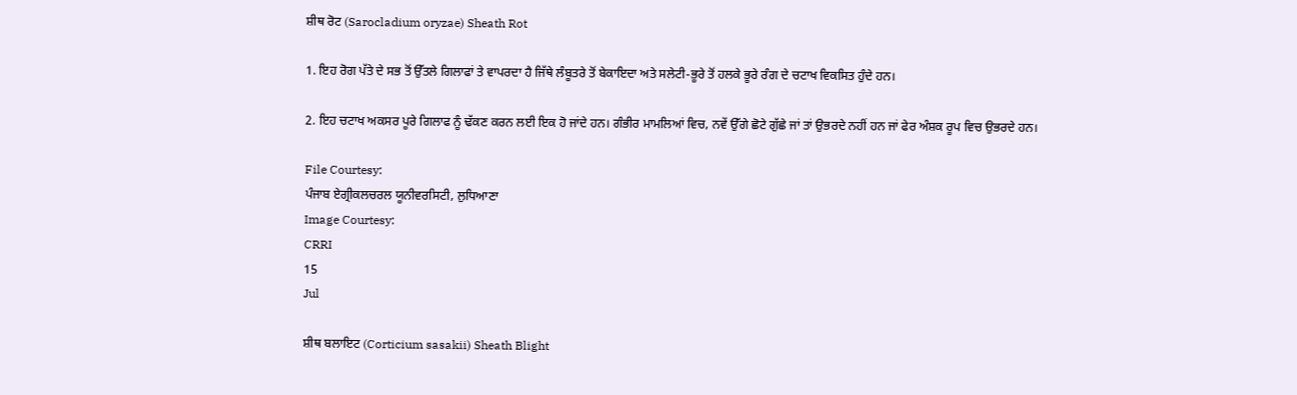ਸ਼ੀਥ ਰੋਟ (Sarocladium oryzae) Sheath Rot

1. ਇਹ ਰੋਗ ਪੱਤੇ ਦੇ ਸਭ ਤੋਂ ਉੱਤਲੇ ਗਿਲਾਫਾਂ ਤੇ ਵਾਪਰਦਾ ਹੈ ਜਿੱਥੇ ਲੰਬੂਤਰੇ ਤੋਂ ਬੇਕਾਇਦਾ ਅਤੇ ਸਲੇਟੀ-ਭੂਰੇ ਤੋਂ ਹਲਕੇ ਭੂਰੇ ਰੰਗ ਦੇ ਚਟਾਖ ਵਿਕਸਿਤ ਹੁੰਦੇ ਹਨ।

2. ਇਹ ਚਟਾਖ ਅਕਸਰ ਪੂਰੇ ਗਿਲਾਫ ਨੂੰ ਢੱਕਣ ਕਰਨ ਲਈ ਇਕ ਹੋ ਜਾਂਦੇ ਹਨ। ਗੰਭੀਰ ਮਾਮਲਿਆਂ ਵਿਚ, ਨਵੇਂ ਉੱਗੇ ਛੋਟੇ ਗੁੱਛੇ ਜਾਂ ਤਾਂ ਉਭਰਦੇ ਨਹੀਂ ਹਨ ਜਾਂ ਫੇਰ ਅੰਸ਼ਕ ਰੂਪ ਵਿਚ ਉਭਰਦੇ ਹਨ।

File Courtesy:
ਪੰਜਾਬ ਏਗ੍ਰੀਕਲਚਰਲ ਯੂਨੀਵਰਸਿਟੀ, ਲੁਧਿਆਣਾ
Image Courtesy:
CRRI
15
Jul

ਸ਼ੀਥ ਬਲਾਇਟ (Corticium sasakii) Sheath Blight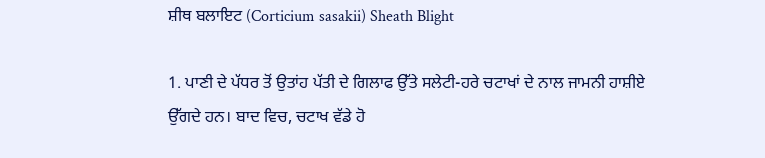ਸ਼ੀਥ ਬਲਾਇਟ (Corticium sasakii) Sheath Blight

1. ਪਾਣੀ ਦੇ ਪੱਧਰ ਤੋਂ ਉਤਾਂਹ ਪੱਤੀ ਦੇ ਗਿਲਾਫ ਉੱਤੇ ਸਲੇਟੀ-ਹਰੇ ਚਟਾਖਾਂ ਦੇ ਨਾਲ ਜਾਮਨੀ ਹਾਸ਼ੀਏ ਉੱਗਦੇ ਹਨ। ਬਾਦ ਵਿਚ, ਚਟਾਖ ਵੱਡੇ ਹੋ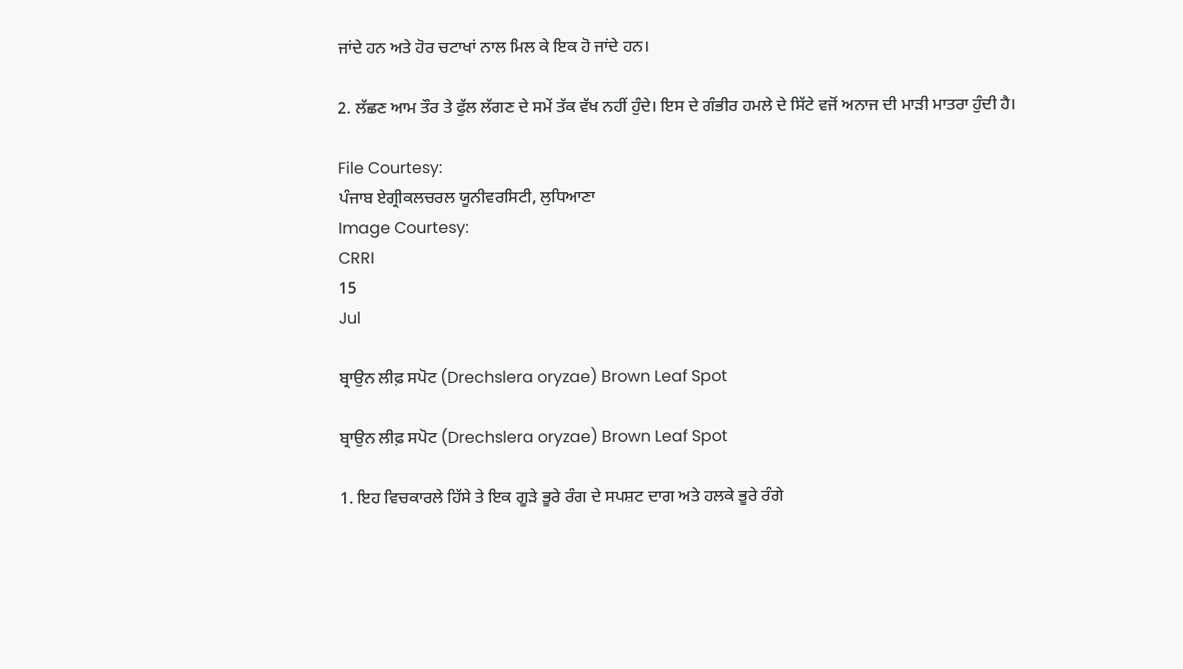ਜਾਂਦੇ ਹਨ ਅਤੇ ਹੋਰ ਚਟਾਖਾਂ ਨਾਲ ਮਿਲ ਕੇ ਇਕ ਹੋ ਜਾਂਦੇ ਹਨ।

2. ਲੱਛਣ ਆਮ ਤੌਰ ਤੇ ਫੁੱਲ ਲੱਗਣ ਦੇ ਸਮੇਂ ਤੱਕ ਵੱਖ ਨਹੀਂ ਹੁੰਦੇ। ਇਸ ਦੇ ਗੰਭੀਰ ਹਮਲੇ ਦੇ ਸਿੱਟੇ ਵਜੋਂ ਅਨਾਜ ਦੀ ਮਾੜੀ ਮਾਤਰਾ ਹੁੰਦੀ ਹੈ।

File Courtesy:
ਪੰਜਾਬ ਏਗ੍ਰੀਕਲਚਰਲ ਯੂਨੀਵਰਸਿਟੀ, ਲੁਧਿਆਣਾ
Image Courtesy:
CRRI
15
Jul

ਬ੍ਰਾਉਨ ਲੀਫ਼ ਸਪੋਟ (Drechslera oryzae) Brown Leaf Spot

ਬ੍ਰਾਉਨ ਲੀਫ਼ ਸਪੋਟ (Drechslera oryzae) Brown Leaf Spot

1. ਇਹ ਵਿਚਕਾਰਲੇ ਹਿੱਸੇ ਤੇ ਇਕ ਗੂੜੇ ਭੂਰੇ ਰੰਗ ਦੇ ਸਪਸ਼ਟ ਦਾਗ ਅਤੇ ਹਲਕੇ ਭੂਰੇ ਰੰਗੇ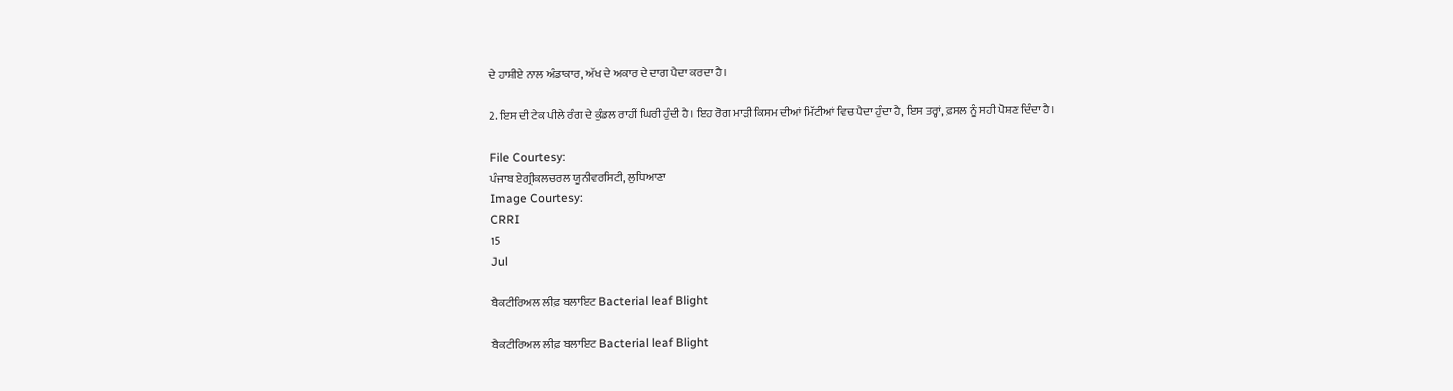ਦੇ ਹਾਸ਼ੀਏ ਨਾਲ ਅੰਡਾਕਾਰ, ਅੱਖ ਦੇ ਅਕਾਰ ਦੇ ਦਾਗ ਪੈਦਾ ਕਰਦਾ ਹੈ।

2. ਇਸ ਦੀ ਟੇਕ ਪੀਲੇ ਰੰਗ ਦੇ ਕੁੰਡਲ ਰਾਹੀਂ ਘਿਰੀ ਹੁੰਦੀ ਹੈ। ਇਹ ਰੋਗ ਮਾੜੀ ਕਿਸਮ ਦੀਆਂ ਮਿੱਟੀਆਂ ਵਿਚ ਪੈਦਾ ਹੁੰਦਾ ਹੈ, ਇਸ ਤਰ੍ਹਾਂ, ਫ਼ਸਲ ਨੂੰ ਸਹੀ ਪੋਸ਼ਣ ਦਿੰਦਾ ਹੈ।

File Courtesy:
ਪੰਜਾਬ ਏਗ੍ਰੀਕਲਚਰਲ ਯੂਨੀਵਰਸਿਟੀ, ਲੁਧਿਆਣਾ
Image Courtesy:
CRRI
15
Jul

ਬੈਕਟੀਰਿਅਲ ਲੀਫ਼ ਬਲਾਇਟ Bacterial leaf Blight

ਬੈਕਟੀਰਿਅਲ ਲੀਫ਼ ਬਲਾਇਟ Bacterial leaf Blight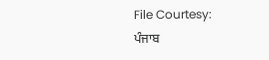File Courtesy:
ਪੰਜਾਬ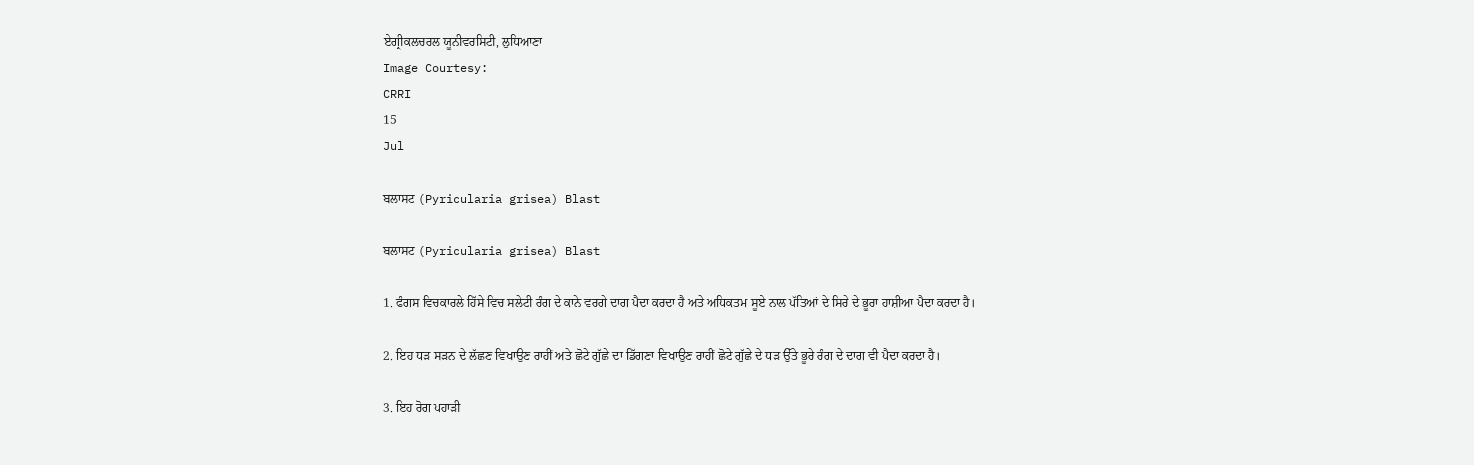ਏਗ੍ਰੀਕਲਚਰਲ ਯੂਨੀਵਰਸਿਟੀ, ਲੁਧਿਆਣਾ
Image Courtesy:
CRRI
15
Jul

ਬਲਾਸਟ (Pyricularia grisea) Blast

ਬਲਾਸਟ (Pyricularia grisea) Blast

1. ਫੰਗਸ ਵਿਚਕਾਰਲੇ ਹਿੱਸੇ ਵਿਚ ਸਲੇਟੀ ਰੰਗ ਦੇ ਕਾਨੇ ਵਰਗੇ ਦਾਗ ਪੈਦਾ ਕਰਦਾ ਹੈ ਅਤੇ ਅਧਿਕਤਮ ਸੂਏ ਨਾਲ ਪੱਤਿਆਂ ਦੇ ਸਿਰੇ ਦੇ ਭੂਰਾ ਹਾਸ਼ੀਆ ਪੈਦਾ ਕਰਦਾ ਹੈ।

2. ਇਹ ਧਡ਼ ਸਡ਼ਨ ਦੇ ਲੱਛਣ ਵਿਖਾਉਣ ਰਾਹੀਂ ਅਤੇ ਛੋਟੇ ਗੁੱਛੇ ਦਾ ਡਿੱਗਣਾ ਵਿਖਾਉਣ ਰਾਹੀਂ ਛੋਟੇ ਗੁੱਛੇ ਦੇ ਧਡ਼ ਉੱਤੇ ਭੂਰੇ ਰੰਗ ਦੇ ਦਾਗ ਵੀ ਪੈਦਾ ਕਰਦਾ ਹੈ।

3. ਇਹ ਰੋਗ ਪਹਾੜੀ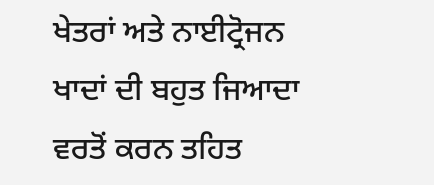ਖੇਤਰਾਂ ਅਤੇ ਨਾਈਟ੍ਰੋਜਨ ਖਾਦਾਂ ਦੀ ਬਹੁਤ ਜਿਆਦਾ ਵਰਤੋਂ ਕਰਨ ਤਹਿਤ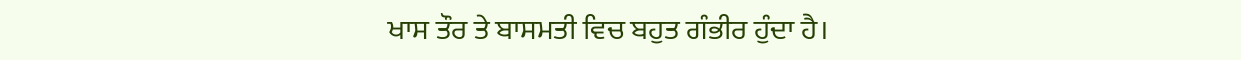ਖਾਸ ਤੌਰ ਤੇ ਬਾਸਮਤੀ ਵਿਚ ਬਹੁਤ ਗੰਭੀਰ ਹੁੰਦਾ ਹੈ।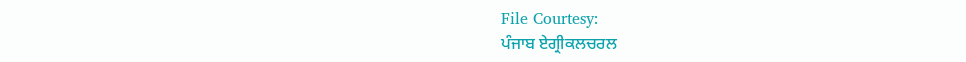File Courtesy:
ਪੰਜਾਬ ਏਗ੍ਰੀਕਲਚਰਲ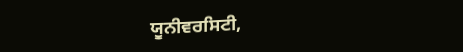ਯੂਨੀਵਰਸਿਟੀ,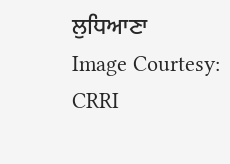ਲੁਧਿਆਣਾ
Image Courtesy:
CRRI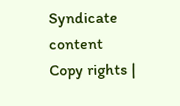Syndicate content
Copy rights |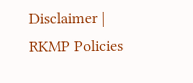Disclaimer | RKMP Policies